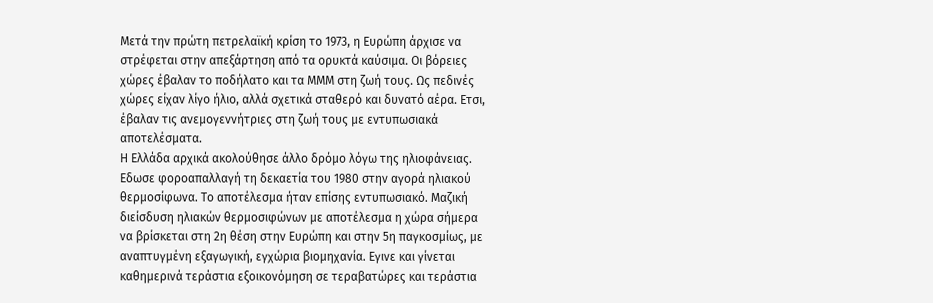Μετά την πρώτη πετρελαϊκή κρίση το 1973, η Ευρώπη άρχισε να στρέφεται στην απεξάρτηση από τα ορυκτά καύσιμα. Οι βόρειες χώρες έβαλαν το ποδήλατο και τα ΜΜΜ στη ζωή τους. Ως πεδινές χώρες είχαν λίγο ήλιο, αλλά σχετικά σταθερό και δυνατό αέρα. Ετσι, έβαλαν τις ανεμογεννήτριες στη ζωή τους με εντυπωσιακά αποτελέσματα.
Η Ελλάδα αρχικά ακολούθησε άλλο δρόμο λόγω της ηλιοφάνειας. Εδωσε φοροαπαλλαγή τη δεκαετία του 1980 στην αγορά ηλιακού θερμοσίφωνα. Το αποτέλεσμα ήταν επίσης εντυπωσιακό. Μαζική διείσδυση ηλιακών θερμοσιφώνων με αποτέλεσμα η χώρα σήμερα να βρίσκεται στη 2η θέση στην Ευρώπη και στην 5η παγκοσμίως, με αναπτυγμένη εξαγωγική, εγχώρια βιομηχανία. Εγινε και γίνεται καθημερινά τεράστια εξοικονόμηση σε τεραβατώρες και τεράστια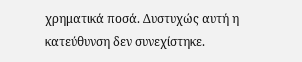χρηματικά ποσά. Δυστυχώς αυτή η κατεύθυνση δεν συνεχίστηκε.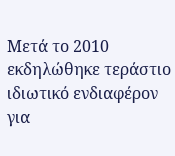Μετά το 2010 εκδηλώθηκε τεράστιο ιδιωτικό ενδιαφέρον για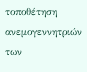τοποθέτηση ανεμογεννητριών των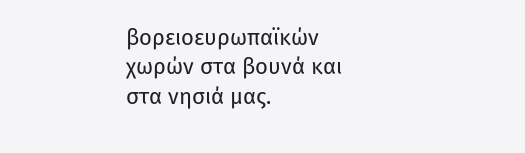βορειοευρωπαϊκών χωρών στα βουνά και στα νησιά μας.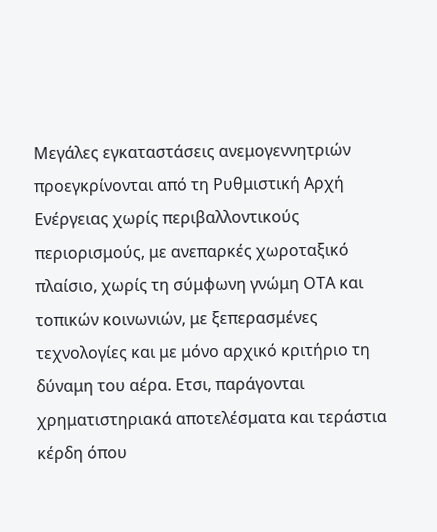Μεγάλες εγκαταστάσεις ανεμογεννητριών προεγκρίνονται από τη Ρυθμιστική Αρχή Ενέργειας χωρίς περιβαλλοντικούς περιορισμούς, με ανεπαρκές χωροταξικό πλαίσιο, χωρίς τη σύμφωνη γνώμη ΟΤΑ και τοπικών κοινωνιών, με ξεπερασμένες τεχνολογίες και με μόνο αρχικό κριτήριο τη δύναμη του αέρα. Ετσι, παράγονται χρηματιστηριακά αποτελέσματα και τεράστια κέρδη όπου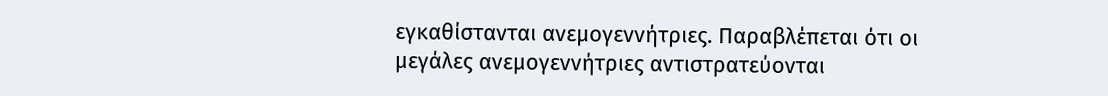εγκαθίστανται ανεμογεννήτριες. Παραβλέπεται ότι οι μεγάλες ανεμογεννήτριες αντιστρατεύονται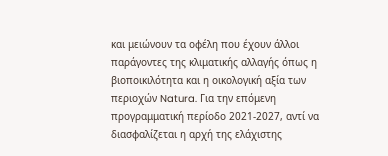και μειώνουν τα οφέλη που έχουν άλλοι παράγοντες της κλιματικής αλλαγής όπως η βιοποικιλότητα και η οικολογική αξία των περιοχών Natura. Για την επόμενη προγραμματική περίοδο 2021-2027, αντί να διασφαλίζεται η αρχή της ελάχιστης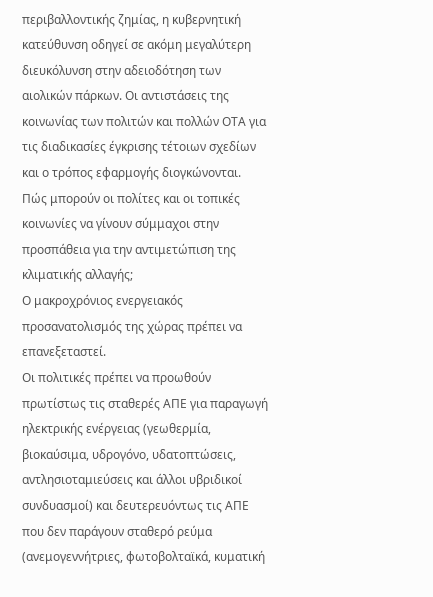περιβαλλοντικής ζημίας, η κυβερνητική κατεύθυνση οδηγεί σε ακόμη μεγαλύτερη διευκόλυνση στην αδειοδότηση των αιολικών πάρκων. Οι αντιστάσεις της κοινωνίας των πολιτών και πολλών ΟΤΑ για τις διαδικασίες έγκρισης τέτοιων σχεδίων και ο τρόπος εφαρμογής διογκώνονται.
Πώς μπορούν οι πολίτες και οι τοπικές κοινωνίες να γίνουν σύμμαχοι στην προσπάθεια για την αντιμετώπιση της κλιματικής αλλαγής;
Ο μακροχρόνιος ενεργειακός προσανατολισμός της χώρας πρέπει να επανεξεταστεί.
Οι πολιτικές πρέπει να προωθούν πρωτίστως τις σταθερές ΑΠΕ για παραγωγή ηλεκτρικής ενέργειας (γεωθερμία, βιοκαύσιμα, υδρογόνο, υδατοπτώσεις, αντλησιοταμιεύσεις και άλλοι υβριδικοί συνδυασμοί) και δευτερευόντως τις ΑΠΕ που δεν παράγουν σταθερό ρεύμα (ανεμογεννήτριες, φωτοβολταϊκά, κυματική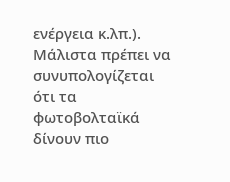ενέργεια κ.λπ.). Μάλιστα πρέπει να συνυπολογίζεται ότι τα φωτοβολταϊκά δίνουν πιο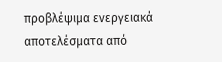προβλέψιμα ενεργειακά αποτελέσματα από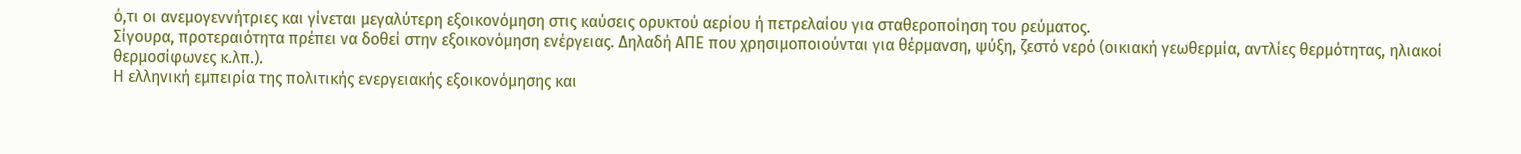ό,τι οι ανεμογεννήτριες και γίνεται μεγαλύτερη εξοικονόμηση στις καύσεις ορυκτού αερίου ή πετρελαίου για σταθεροποίηση του ρεύματος.
Σίγουρα, προτεραιότητα πρέπει να δοθεί στην εξοικονόμηση ενέργειας. Δηλαδή ΑΠΕ που χρησιμοποιούνται για θέρμανση, ψύξη, ζεστό νερό (οικιακή γεωθερμία, αντλίες θερμότητας, ηλιακοί θερμοσίφωνες κ.λπ.).
Η ελληνική εμπειρία της πολιτικής ενεργειακής εξοικονόμησης και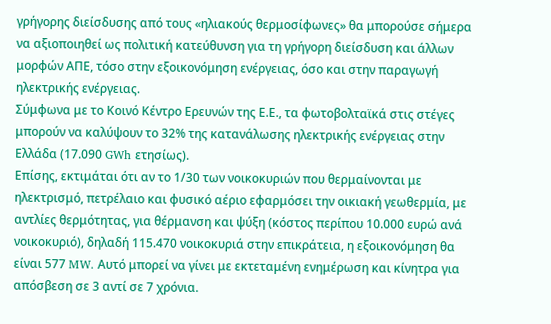γρήγορης διείσδυσης από τους «ηλιακούς θερμοσίφωνες» θα μπορούσε σήμερα να αξιοποιηθεί ως πολιτική κατεύθυνση για τη γρήγορη διείσδυση και άλλων μορφών ΑΠΕ, τόσο στην εξοικονόμηση ενέργειας, όσο και στην παραγωγή ηλεκτρικής ενέργειας.
Σύμφωνα με το Κοινό Κέντρο Ερευνών της Ε.Ε., τα φωτοβολταϊκά στις στέγες μπορούν να καλύψουν το 32% της κατανάλωσης ηλεκτρικής ενέργειας στην Ελλάδα (17.090 GWh ετησίως).
Επίσης, εκτιμάται ότι αν το 1/30 των νοικοκυριών που θερμαίνονται με ηλεκτρισμό, πετρέλαιο και φυσικό αέριο εφαρμόσει την οικιακή γεωθερμία, με αντλίες θερμότητας, για θέρμανση και ψύξη (κόστος περίπου 10.000 ευρώ ανά νοικοκυριό), δηλαδή 115.470 νοικοκυριά στην επικράτεια, η εξοικονόμηση θα είναι 577 MW. Αυτό μπορεί να γίνει με εκτεταμένη ενημέρωση και κίνητρα για απόσβεση σε 3 αντί σε 7 χρόνια.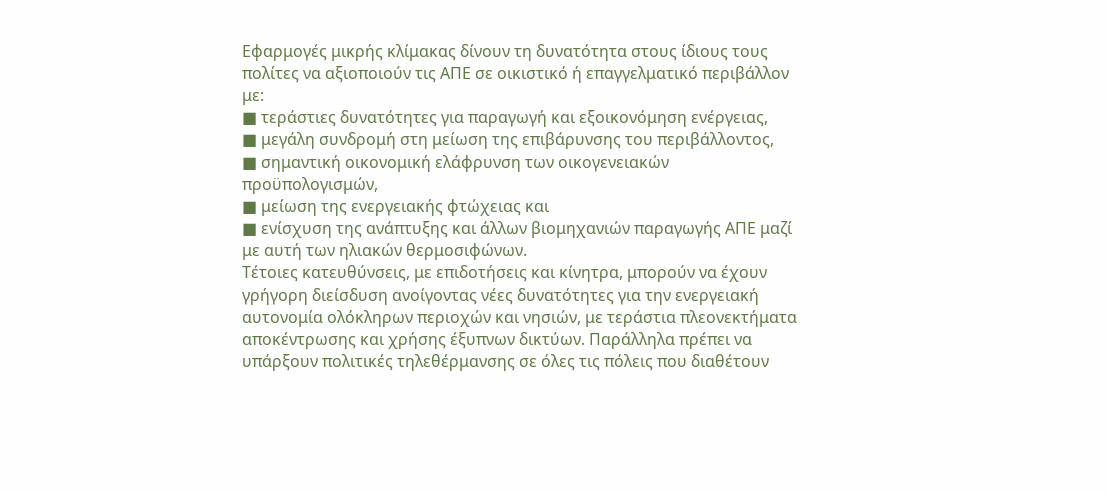Εφαρμογές μικρής κλίμακας δίνουν τη δυνατότητα στους ίδιους τους πολίτες να αξιοποιούν τις ΑΠΕ σε οικιστικό ή επαγγελματικό περιβάλλον με:
■ τεράστιες δυνατότητες για παραγωγή και εξοικονόμηση ενέργειας,
■ μεγάλη συνδρομή στη μείωση της επιβάρυνσης του περιβάλλοντος,
■ σημαντική οικονομική ελάφρυνση των οικογενειακών προϋπολογισμών,
■ μείωση της ενεργειακής φτώχειας και
■ ενίσχυση της ανάπτυξης και άλλων βιομηχανιών παραγωγής ΑΠΕ μαζί με αυτή των ηλιακών θερμοσιφώνων.
Τέτοιες κατευθύνσεις, με επιδοτήσεις και κίνητρα, μπορούν να έχουν γρήγορη διείσδυση ανοίγοντας νέες δυνατότητες για την ενεργειακή αυτονομία ολόκληρων περιοχών και νησιών, με τεράστια πλεονεκτήματα αποκέντρωσης και χρήσης έξυπνων δικτύων. Παράλληλα πρέπει να υπάρξουν πολιτικές τηλεθέρμανσης σε όλες τις πόλεις που διαθέτουν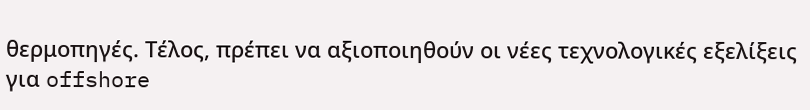θερμοπηγές. Τέλος, πρέπει να αξιοποιηθούν οι νέες τεχνολογικές εξελίξεις για offshore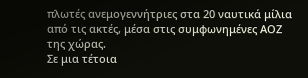πλωτές ανεμογεννήτριες στα 20 ναυτικά μίλια από τις ακτές, μέσα στις συμφωνημένες ΑΟΖ της χώρας.
Σε μια τέτοια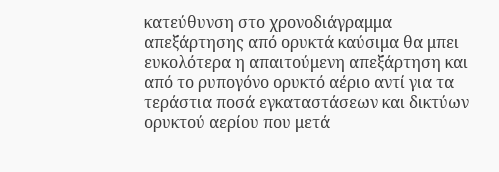κατεύθυνση στο χρονοδιάγραμμα απεξάρτησης από ορυκτά καύσιμα θα μπει ευκολότερα η απαιτούμενη απεξάρτηση και από το ρυπογόνο ορυκτό αέριο αντί για τα τεράστια ποσά εγκαταστάσεων και δικτύων ορυκτού αερίου που μετά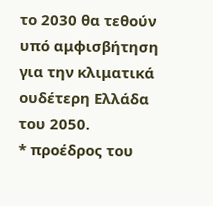το 2030 θα τεθούν υπό αμφισβήτηση για την κλιματικά ουδέτερη Ελλάδα του 2050.
* προέδρος του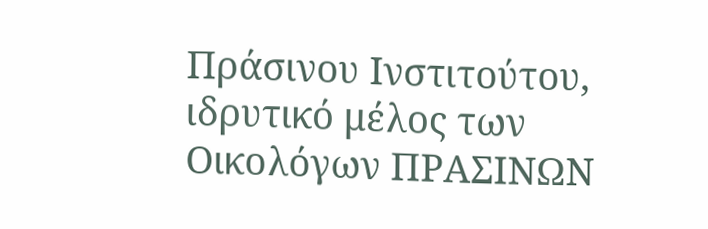Πράσινου Ινστιτούτου, ιδρυτικό μέλος των Οικολόγων ΠΡΑΣΙΝΩΝ